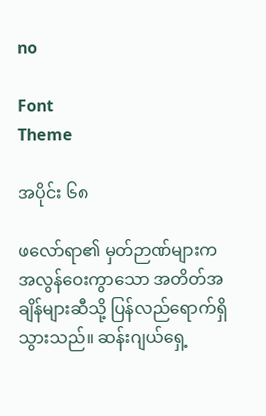no

Font
Theme

အပိုင်း ၆၈

ဖလော်ရာ၏ မှတ်ဉာဏ်များက အလွန်ဝေးကွာသော အတိတ်အချိန်များဆီသို့ ပြန်လည်ရောက်ရှိသွားသည်။ ဆန်းဂျယ်ရှေ့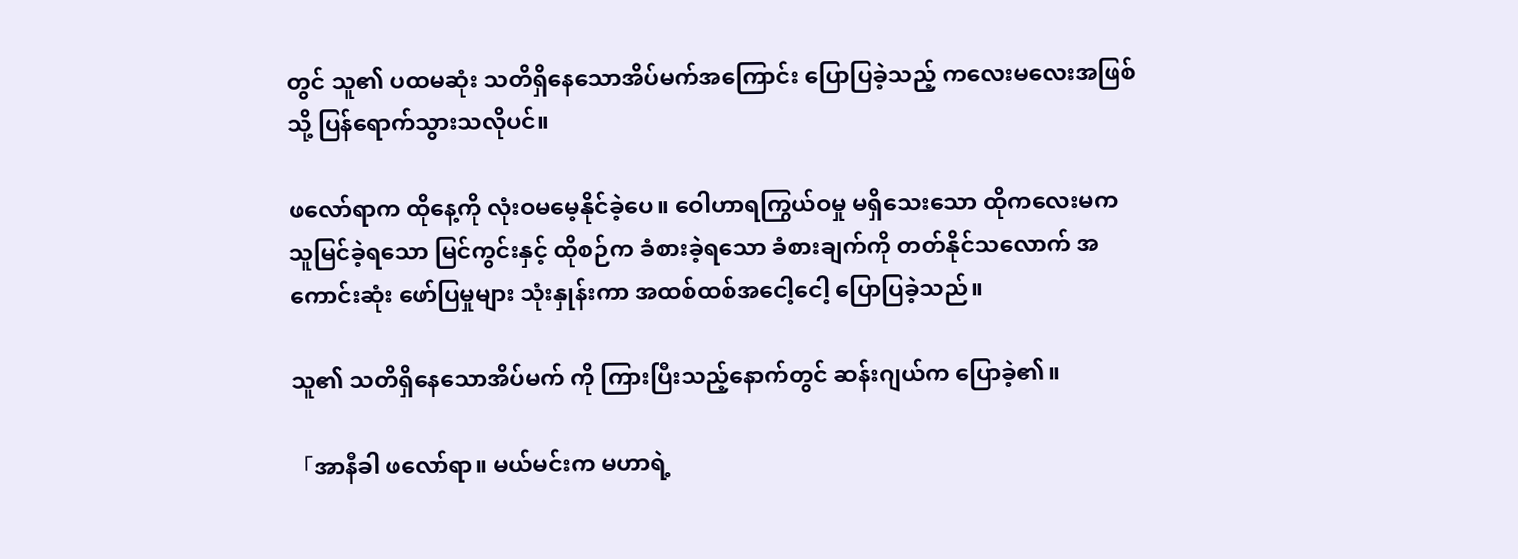တွင် သူ၏ ပထမဆုံး သတိရှိနေသောအိပ်မက်အကြောင်း ပြောပြခဲ့သည့် ကလေးမလေးအဖြစ်သို့ ပြန်ရောက်သွားသလိုပင်။

ဖလော်ရာက ထိုနေ့ကို လုံးဝမမေ့နိုင်ခဲ့ပေ။ ဝေါဟာရကြွယ်ဝမှု မရှိသေးသော ထိုကလေးမက သူမြင်ခဲ့ရသော မြင်ကွင်းနှင့် ထိုစဉ်က ခံစားခဲ့ရသော ခံစားချက်ကို တတ်နိုင်သလောက် အကောင်းဆုံး ဖော်ပြမှုများ သုံးနှုန်းကာ အထစ်ထစ်အငေါ့ငေါ့ ပြောပြခဲ့သည်။

သူ၏ သတိရှိနေသောအိပ်မက် ကို ကြားပြီးသည့်နောက်တွင် ဆန်းဂျယ်က ပြောခဲ့၏။

「အာနီခါ ဖလော်ရာ။ မယ်မင်းက မဟာရဲ့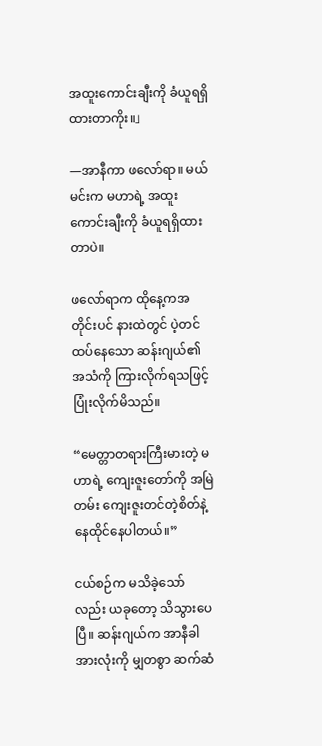အထူးကောင်းချီးကို ခံယူရရှိထားတာကိုး။」

—အာနီကာ ဖလော်ရာ။ မယ်မင်းက မဟာရဲ့ အထူးကောင်းချီးကို ခံယူရရှိထားတာပဲ။

ဖလော်ရာက ထိုနေ့ကအတိုင်းပင် နားထဲတွင် ပဲ့တင်ထပ်နေသော ဆန်းဂျယ်၏ အသံကို ကြားလိုက်ရသဖြင့် ပြုံးလိုက်မိသည်။

“မေတ္တာတရားကြီးမားတဲ့ မဟာရဲ့ ကျေးဇူးတော်ကို အမြဲတမ်း ကျေးဇူးတင်တဲ့စိတ်နဲ့ နေထိုင်နေပါတယ်။”

ငယ်စဉ်က မသိခဲ့သော်လည်း ယခုတော့ သိသွားပေပြီ။ ဆန်းဂျယ်က အာနီခါအားလုံးကို မျှတစွာ ဆက်ဆံ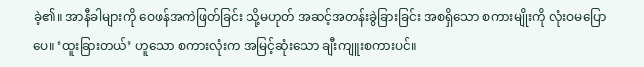ခဲ့၏။ အာနီခါများကို ဝေဖန်အကဲဖြတ်ခြင်း သို့မဟုတ် အဆင့်အတန်းခွဲခြားခြင်း အစရှိသော စကားမျိုးကို လုံးဝမပြောပေ။ ‘ထူးခြားတယ်’ ဟူသော စကားလုံးက အမြင့်ဆုံးသော ချီးကျူးစကားပင်။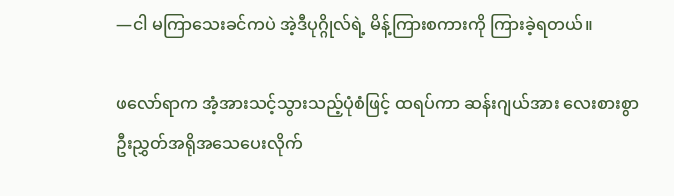—ငါ မကြာသေးခင်ကပဲ အဲ့ဒီပုဂ္ဂိုလ်ရဲ့ မိန့်ကြားစကားကို ကြားခဲ့ရတယ်။

ဖလော်ရာက အံ့အားသင့်သွားသည့်ပုံစံဖြင့် ထရပ်ကာ ဆန်းဂျယ်အား လေးစားစွာ ဦးညွှတ်အရိုအသေပေးလိုက်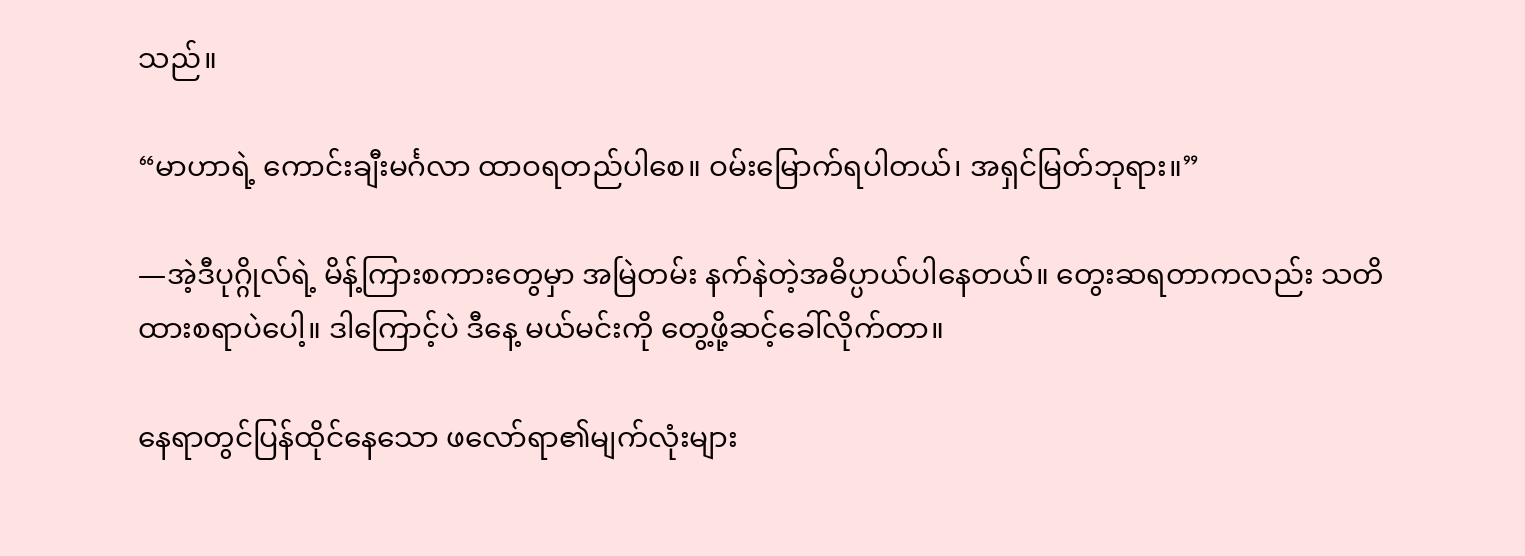သည်။

“မာဟာရဲ့ ကောင်းချီးမင်္ဂလာ ထာဝရတည်ပါစေ။ ဝမ်းမြောက်ရပါတယ်၊ အရှင်မြတ်ဘုရား။”

—အဲ့ဒီပုဂ္ဂိုလ်ရဲ့ မိန့်ကြားစကားတွေမှာ အမြဲတမ်း နက်နဲတဲ့အဓိပ္ပာယ်ပါနေတယ်။ တွေးဆရတာကလည်း သတိထားစရာပဲပေါ့။ ဒါကြောင့်ပဲ ဒီနေ့ မယ်မင်းကို တွေ့ဖို့ဆင့်ခေါ်လိုက်တာ။

နေရာတွင်ပြန်ထိုင်နေသော ဖလော်ရာ၏မျက်လုံးများ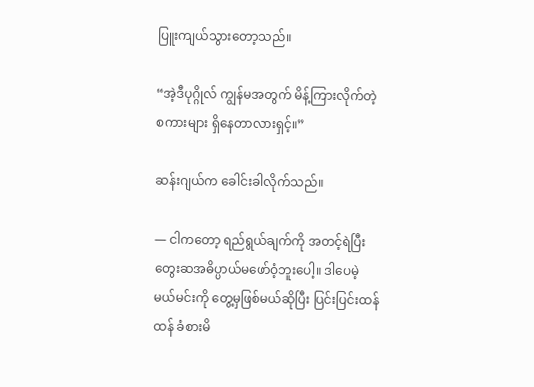ပြူးကျယ်သွားတော့သည်။

“အဲ့ဒီပုဂ္ဂိုလ် ကျွန်မအတွက် မိန့်ကြားလိုက်တဲ့စကားများ ရှိနေတာလားရှင့်။”

ဆန်းဂျယ်က ခေါင်းခါလိုက်သည်။

— ငါကတော့ ရည်ရွယ်ချက်ကို အတင့်ရဲပြီး တွေးဆအဓိပ္ပာယ်မဖော်ဝံ့ဘူးပေါ့။ ဒါပေမဲ့ မယ်မင်းကို တွေ့မှဖြစ်မယ်ဆိုပြီး ပြင်းပြင်းထန်ထန် ခံစားမိ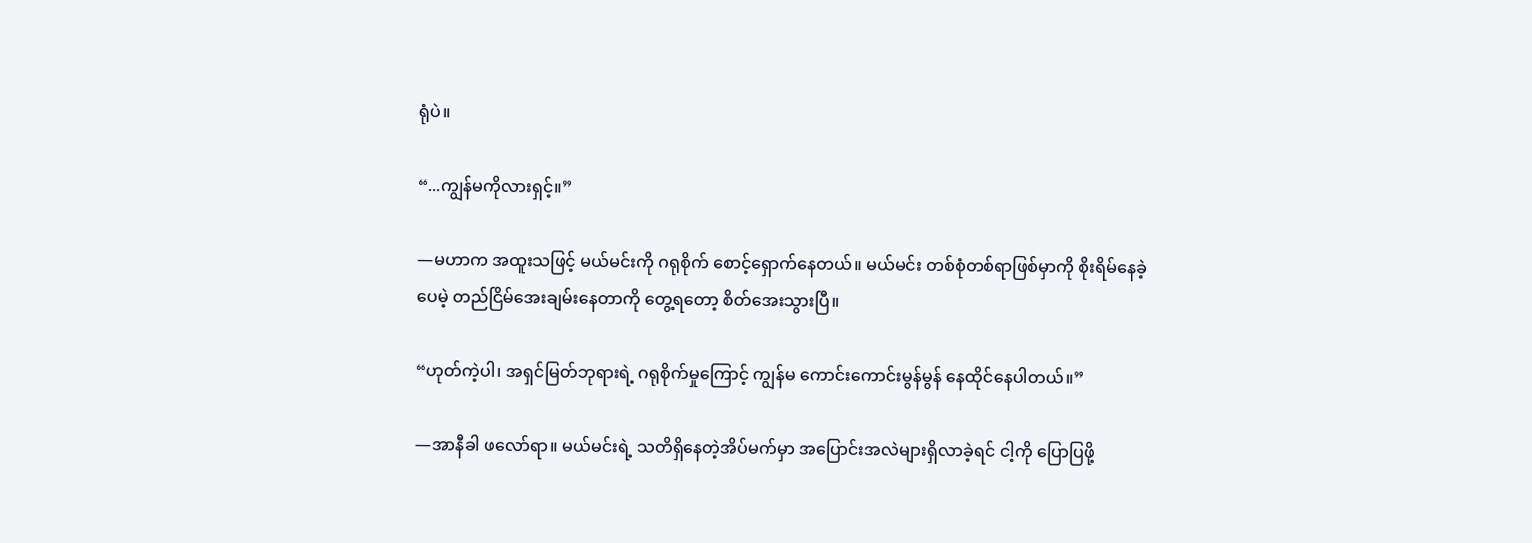ရုံပဲ။

“...ကျွန်မကိုလားရှင့်။”

—မဟာက အထူးသဖြင့် မယ်မင်းကို ဂရုစိုက် စောင့်ရှောက်နေတယ်။ မယ်မင်း တစ်စုံတစ်ရာဖြစ်မှာကို စိုးရိမ်နေခဲ့ပေမဲ့ တည်ငြိမ်အေးချမ်းနေတာကို တွေ့ရတော့ စိတ်အေးသွားပြီ။

“ဟုတ်ကဲ့ပါ၊ အရှင်မြတ်ဘုရားရဲ့ ဂရုစိုက်မှုကြောင့် ကျွန်မ ကောင်းကောင်းမွန်မွန် နေထိုင်နေပါတယ်။”

—အာနီခါ ဖလော်ရာ။ မယ်မင်းရဲ့ သတိရှိနေတဲ့အိပ်မက်မှာ အပြောင်းအလဲများရှိလာခဲ့ရင် ငါ့ကို ပြောပြဖို့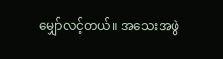မျှော်လင့်တယ်။ အသေးအဖွဲ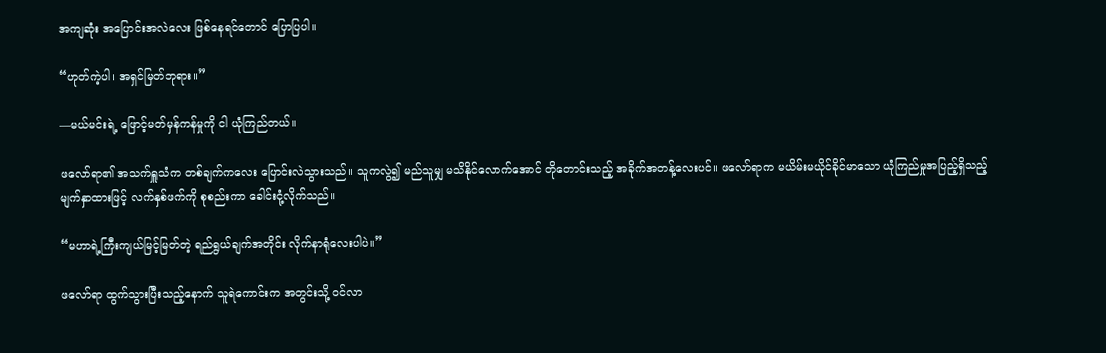အကျဆုံး အပြောင်းအလဲလေး ဖြစ်နေရင်တောင် ပြောပြပါ။

“ဟုတ်ကဲ့ပါ၊ အရှင်မြတ်ဘုရား။”

—မယ်မင်းရဲ့ ဖြောင့်မတ်မှန်ကန်မှုကို ငါ ယုံကြည်တယ်။

ဖလော်ရာ၏ အသက်ရှူသံက တစ်ချက်ကလေး ပြောင်းလဲသွားသည်။ သူကလွဲ၍ မည်သူမျှ မသိနိုင်လောက်အောင် တိုတောင်းသည့် အခိုက်အတန့်လေးပင်။ ဖလော်ရာက မယိမ်းမယိုင်ခိုင်မာသော ယုံကြည်မှုအပြည့်ရှိသည့် မျက်နှာထားဖြင့် လက်နှစ်ဖက်ကို စုစည်းကာ ခေါင်းငုံ့လိုက်သည်။

“မဟာရဲ့ကြီးကျယ်မြင့်မြတ်တဲ့ ရည်ရွယ်ချက်အတိုင်း လိုက်နာရုံလေးပါပဲ။”

ဖလော်ရာ ထွက်သွားပြီးသည့်နောက် သူရဲကောင်းက အတွင်းသို့ ဝင်လာ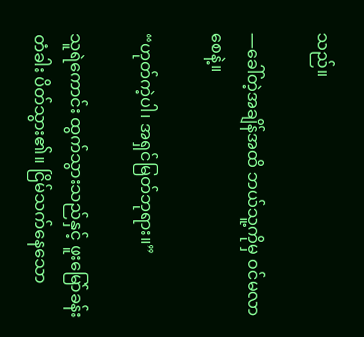သည်။

—ခေါ်တဲ့အချိန်အထိ ဘယ်သူ့ကိုမှ ဝင်မလာစေနဲ့။

“ဟုတ်ကဲ့ပါ၊ အရှင်မြတ်ဘုရား။”

သူရဲကောင်း ထွက်သွားသည်နှင့် ဖူးမြော်ခန်းတံခါး ပိတ်သွား၏။ ငြိမ်သက်နေသော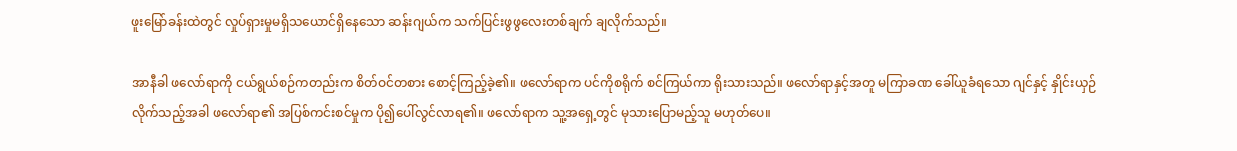ဖူးမြော်ခန်းထဲတွင် လှုပ်ရှားမှုမရှိသယောင်ရှိနေသော ဆန်းဂျယ်က သက်ပြင်းဖွဖွလေးတစ်ချက် ချလိုက်သည်။

အာနီခါ ဖလော်ရာကို ငယ်ရွယ်စဉ်ကတည်းက စိတ်ဝင်တစား စောင့်ကြည့်ခဲ့၏။ ဖလော်ရာက ပင်ကိုစရိုက် စင်ကြယ်ကာ ရိုးသားသည်။ ဖလော်ရာနှင့်အတူ မကြာခဏ ခေါ်ယူခံရသော ဂျင်နှင့် နှိုင်းယှဉ်လိုက်သည့်အခါ ဖလော်ရာ၏ အပြစ်ကင်းစင်မှုက ပို၍ပေါ်လွင်လာရ၏။ ဖလော်ရာက သူ့အရှေ့တွင် မုသားပြောမည့်သူ မဟုတ်ပေ။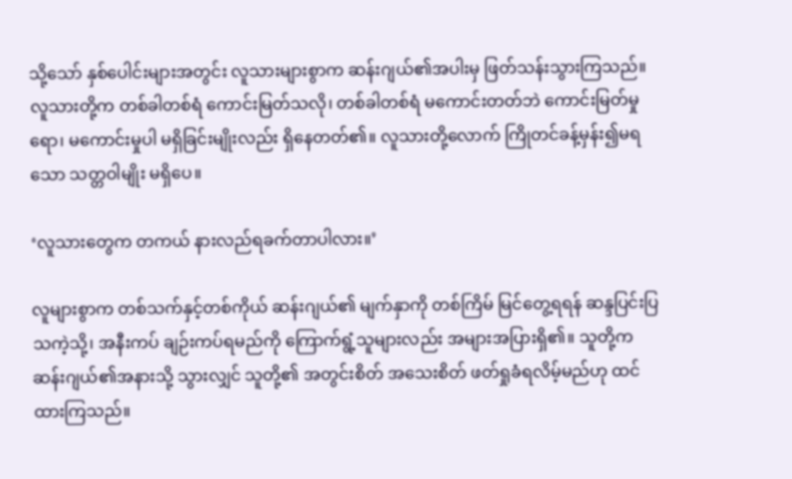သို့သော် နှစ်ပေါင်းများအတွင်း လူသားများစွာက ဆန်းဂျယ်၏အပါးမှ ဖြတ်သန်းသွားကြသည်။ လူသားတို့က တစ်ခါတစ်ရံ ကောင်းမြတ်သလို၊ တစ်ခါတစ်ရံ မကောင်းတတ်ဘဲ ကောင်းမြတ်မှုရော၊ မကောင်းမှုပါ မရှိခြင်းမျိုးလည်း ရှိနေတတ်၏။ လူသားတို့လောက် ကြိုတင်ခန့်မှန်း၍မရသော သတ္တဝါမျိုး မရှိပေ။

‘လူသားတွေက တကယ် နားလည်ရခက်တာပါလား။’

လူများစွာက တစ်သက်နှင့်တစ်ကိုယ် ဆန်းဂျယ်၏ မျက်နှာကို တစ်ကြိမ် မြင်တွေ့ရရန် ဆန္ဒပြင်းပြသကဲ့သို့၊ အနီးကပ် ချဉ်းကပ်ရမည်ကို ကြောက်ရွံ့သူများလည်း အများအပြားရှိ၏။ သူတို့က ဆန်းဂျယ်၏အနားသို့ သွားလျှင် သူတို့၏ အတွင်းစိတ် အသေးစိတ် ဖတ်ရှုခံရလိမ့်မည်ဟု ထင်ထားကြသည်။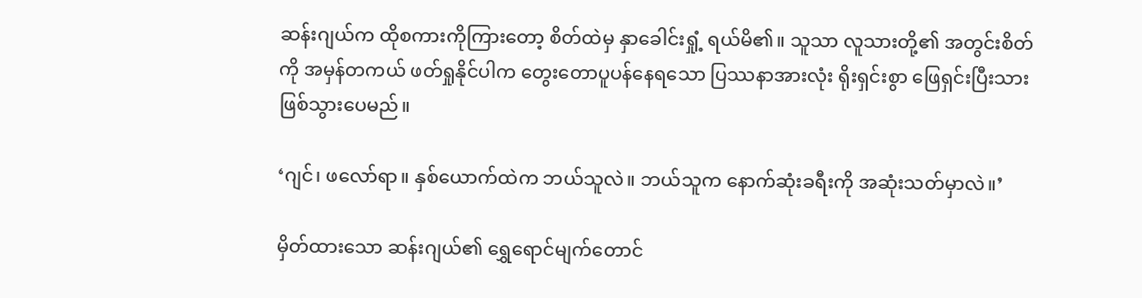ဆန်းဂျယ်က ထိုစကားကိုကြားတော့ စိတ်ထဲမှ နှာခေါင်းရှုံ့ ရယ်မိ၏။ သူသာ လူသားတို့၏ အတွင်းစိတ်ကို အမှန်တကယ် ဖတ်ရှုနိုင်ပါက တွေးတောပူပန်နေရသော ပြဿနာအားလုံး ရိုးရှင်းစွာ ဖြေရှင်းပြီးသား ဖြစ်သွားပေမည်။

‘ဂျင်၊ ဖလော်ရာ။ နှစ်ယောက်ထဲက ဘယ်သူလဲ။ ဘယ်သူက နောက်ဆုံးခရီးကို အဆုံးသတ်မှာလဲ။’

မှိတ်ထားသော ဆန်းဂျယ်၏ ရွှေရောင်မျက်တောင်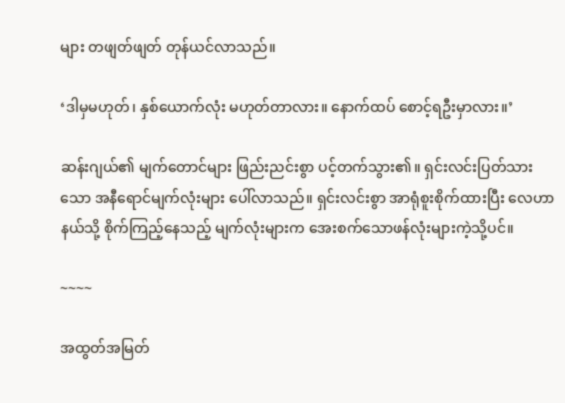များ တဖျတ်ဖျတ် တုန်ယင်လာသည်။

‘ဒါမှမဟုတ်၊ နှစ်ယောက်လုံး မဟုတ်တာလား။ နောက်ထပ် စောင့်ရဦးမှာလား။’

ဆန်းဂျယ်၏ မျက်တောင်များ ဖြည်းညင်းစွာ ပင့်တက်သွား၏။ ရှင်းလင်းပြတ်သားသော အနီရောင်မျက်လုံးများ ပေါ်လာသည်။ ရှင်းလင်းစွာ အာရုံစူးစိုက်ထားပြီး လေဟာနယ်သို့ စိုက်ကြည့်နေသည့် မျက်လုံးများက အေးစက်သောဖန်လုံးများကဲ့သို့ပင်။

~~~~

အထွတ်အမြတ်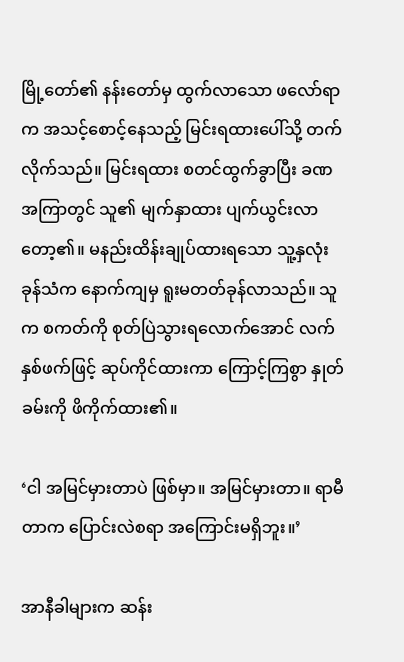မြို့တော်၏ နန်းတော်မှ ထွက်လာသော ဖလော်ရာက အသင့်စောင့်နေသည့် မြင်းရထားပေါ်သို့ တက်လိုက်သည်။ မြင်းရထား စတင်ထွက်ခွာပြီး ခဏအကြာတွင် သူ၏ မျက်နှာထား ပျက်ယွင်းလာတော့၏။ မနည်းထိန်းချုပ်ထားရသော သူ့နှလုံးခုန်သံက နောက်ကျမှ ရူးမတတ်ခုန်လာသည်။ သူက စကတ်ကို စုတ်ပြဲသွားရလောက်အောင် လက်နှစ်ဖက်ဖြင့် ဆုပ်ကိုင်ထားကာ ကြောင့်ကြစွာ နှုတ်ခမ်းကို ဖိကိုက်ထား၏။

‘ငါ အမြင်မှားတာပဲ ဖြစ်မှာ။ အမြင်မှားတာ။ ရာမီတာက ပြောင်းလဲစရာ အကြောင်းမရှိဘူး။’

အာနီခါများက ဆန်း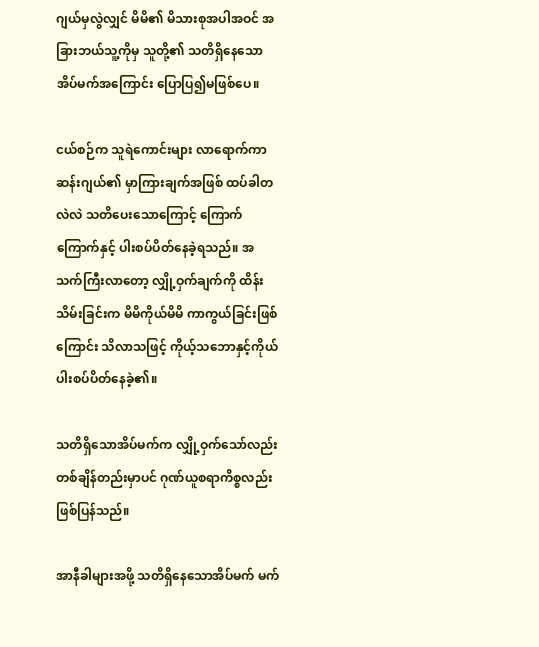ဂျယ်မှလွဲလျှင် မိမိ၏ မိသားစုအပါအဝင် အခြားဘယ်သူ့ကိုမှ သူတို့၏ သတိရှိနေသော အိပ်မက်အကြောင်း ပြောပြ၍မဖြစ်ပေ။

ငယ်စဉ်က သူရဲကောင်းများ လာရောက်ကာ ဆန်းဂျယ်၏ မှာကြားချက်အဖြစ် ထပ်ခါတလဲလဲ သတိပေးသောကြောင့် ကြောက်ကြောက်နှင့် ပါးစပ်ပိတ်နေခဲ့ရသည်။ အသက်ကြီးလာတော့ လျှို့ဝှက်ချက်ကို ထိန်းသိမ်းခြင်းက မိမိကိုယ်မိမိ ကာကွယ်ခြင်းဖြစ်ကြောင်း သိလာသဖြင့် ကိုယ့်သဘောနှင့်ကိုယ် ပါးစပ်ပိတ်နေခဲ့၏။

သတိရှိသောအိပ်မက်က လျှို့ဝှက်သော်လည်း တစ်ချိန်တည်းမှာပင် ဂုဏ်ယူစရာကိစ္စလည်း ဖြစ်ပြန်သည်။

အာနီခါများအဖို့ သတိရှိနေသောအိပ်မက် မက်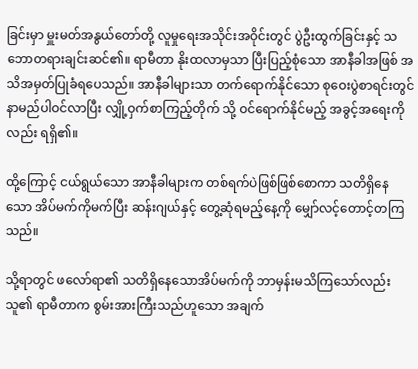ခြင်းမှာ မှူးမတ်အနွယ်တော်တို့ လူမှုရေးအသိုင်းအဝိုင်းတွင် ပွဲဦးထွက်ခြင်းနှင့် သဘောတရားချင်းဆင်၏။ ရာမီတာ နိုးထလာမှသာ ပြီးပြည့်စုံသော အာနီခါအဖြစ် အသိအမှတ်ပြုခံရပေသည်။ အာနီခါများသာ တက်ရောက်နိုင်သော စုဝေးပွဲစာရင်းတွင် နာမည်ပါဝင်လာပြီး လျှို့ဝှက်စာကြည့်တိုက် သို့ ဝင်ရောက်နိုင်မည့် အခွင့်အရေးကိုလည်း ရရှိ၏။

ထို့ကြောင့် ငယ်ရွယ်သော အာနီခါများက တစ်ရက်ပဲဖြစ်ဖြစ်စောကာ သတိရှိနေသော အိပ်မက်ကိုမက်ပြီး ဆန်းဂျယ်နှင့် တွေ့ဆုံရမည့်နေ့ကို မျှော်လင့်တောင့်တကြသည်။

သို့ရာတွင် ဖလော်ရာ၏ သတိရှိနေသောအိပ်မက်ကို ဘာမှန်းမသိကြသော်လည်း သူ၏ ရာမီတာက စွမ်းအားကြီးသည်ဟူသော အချက်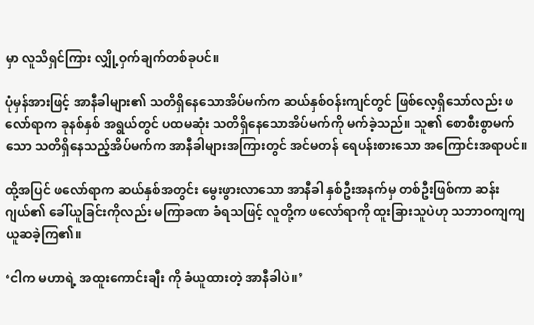မှာ လူသိရှင်ကြား လျှို့ဝှက်ချက်တစ်ခုပင်။

ပုံမှန်အားဖြင့် အာနီခါများ၏ သတိရှိနေသောအိပ်မက်က ဆယ်နှစ်ဝန်းကျင်တွင် ဖြစ်လေ့ရှိသော်လည်း ဖလော်ရာက ခုနစ်နှစ် အရွယ်တွင် ပထမဆုံး သတိရှိနေသောအိပ်မက်ကို မက်ခဲ့သည်။ သူ၏ စောစီးစွာမက်သော သတိရှိနေသည့်အိပ်မက်က အာနီခါများအကြားတွင် အင်မတန် ရေပန်းစားသော အကြောင်းအရာပင်။

ထို့အပြင် ဖလော်ရာက ဆယ်နှစ်အတွင်း မွေးဖွားလာသော အာနီခါ နှစ်ဦးအနက်မှ တစ်ဦးဖြစ်ကာ ဆန်းဂျယ်၏ ခေါ်ယူခြင်းကိုလည်း မကြာခဏ ခံရသဖြင့် လူတို့က ဖလော်ရာကို ထူးခြားသူပဲဟု သဘာဝကျကျ ယူဆခဲ့ကြ၏။

‘ငါက မဟာရဲ့ အထူးကောင်းချီး ကို ခံယူထားတဲ့ အာနီခါပဲ။’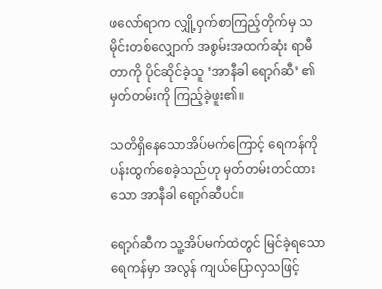ဖလော်ရာက လျှို့ဝှက်စာကြည့်တိုက်မှ သမိုင်းတစ်လျှောက် အစွမ်းအထက်ဆုံး ရာမီတာကို ပိုင်ဆိုင်ခဲ့သူ ‘အာနီခါ ရော့ဂ်ဆီ’ ၏ မှတ်တမ်းကို ကြည့်ခဲ့ဖူး၏။

သတိရှိနေသောအိပ်မက်ကြောင့် ရေကန်ကို ပန်းထွက်စေခဲ့သည်ဟု မှတ်တမ်းတင်ထားသော အာနီခါ ရော့ဂ်ဆီပင်။

ရော့ဂ်ဆီက သူ့အိပ်မက်ထဲတွင် မြင်ခဲ့ရသော ရေကန်မှာ အလွန် ကျယ်ပြောလှသဖြင့်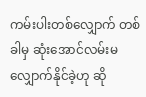ကမ်းပါးတစ်လျှောက် တစ်ခါမှ ဆုံးအောင်လမ်းမလျှောက်နိုင်ခဲ့ဟု ဆို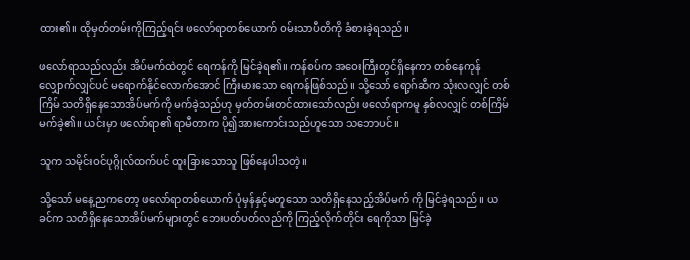ထား၏။ ထိုမှတ်တမ်းကိုကြည့်ရင်း ဖလော်ရာတစ်ယောက် ဝမ်းသာပီတိကို ခံစားခဲ့ရသည်။

ဖလော်ရာသည်လည်း အိပ်မက်ထဲတွင် ရေကန်ကို မြင်ခဲ့ရ၏။ ကန်စပ်က အဝေးကြီးတွင်ရှိနေကာ တစ်နေကုန် လျှောက်လျှင်ပင် မရောက်နိုင်လောက်အောင် ကြီးမားသော ရေကန်ဖြစ်သည်။ သို့သော် ရော့ဂ်ဆီက သုံးလလျှင် တစ်ကြိမ် သတိရှိနေသောအိပ်မက်ကို မက်ခဲ့သည်ဟု မှတ်တမ်းတင်ထားသော်လည်း ဖလော်ရာကမူ နှစ်လလျှင် တစ်ကြိမ် မက်ခဲ့၏။ ယင်းမှာ ဖလော်ရာ၏ ရာမီတာက ပို၍အားကောင်းသည်ဟူသော သဘောပင်။

သူက သမိုင်းဝင်ပုဂ္ဂိုလ်ထက်ပင် ထူးခြားသောသူ ဖြစ်နေပါသတဲ့။

သို့သော် မနေ့ညကတော့ ဖလော်ရာတစ်ယောက် ပုံမှန်နှင့်မတူသော သတိရှိနေသည့်အိပ်မက် ကို မြင်ခဲ့ရသည်။ ယခင်က သတိရှိနေသောအိပ်မက်များတွင် ဘေးပတ်ပတ်လည်ကို ကြည့်လိုက်တိုင်း ရေကိုသာ မြင်ခဲ့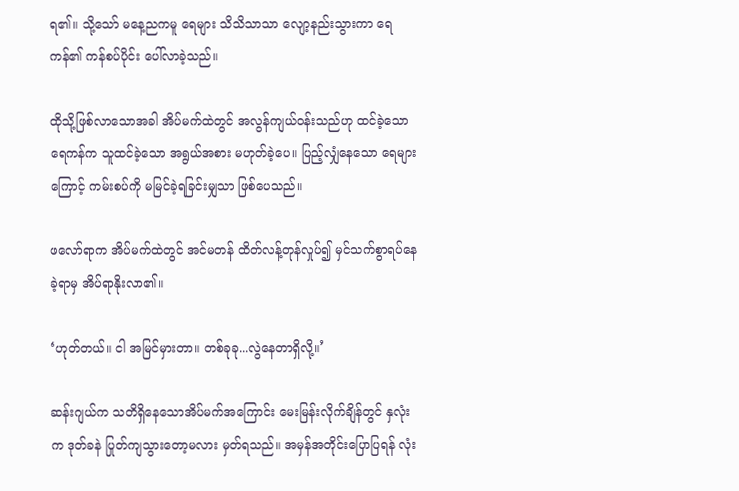ရ၏။ သို့သော် မနေ့ညကမူ ရေများ သိသိသာသာ လျော့နည်းသွားကာ ရေကန်၏ ကန်စပ်ပိုင်း ပေါ်လာခဲ့သည်။

ထိုသို့ဖြစ်လာသောအခါ အိပ်မက်ထဲတွင် အလွန်ကျယ်ဝန်းသည်ဟု ထင်ခဲ့သော ရေကန်က သူထင်ခဲ့သော အရွယ်အစား မဟုတ်ခဲ့ပေ။ ပြည့်လျှံနေသော ရေများကြောင့် ကမ်းစပ်ကို မမြင်ခဲ့ရခြင်းမျှသာ ဖြစ်ပေသည်။

ဖလော်ရာက အိပ်မက်ထဲတွင် အင်မတန် ထိတ်လန့်တုန်လှုပ်၍ မှင်သက်စွာရပ်နေခဲ့ရာမှ အိပ်ရာနိုးလာ၏။

‘ဟုတ်တယ်။ ငါ အမြင်မှားတာ။ တစ်ခုခု...လွဲနေတာရှိလို့။’

ဆန်းဂျယ်က သတိရှိနေသောအိပ်မက်အကြောင်း မေးမြန်းလိုက်ချိန်တွင် နှလုံးက ဒုတ်ခနဲ ပြုတ်ကျသွားတော့မလား မှတ်ရသည်။ အမှန်အတိုင်းပြောပြရန် လုံး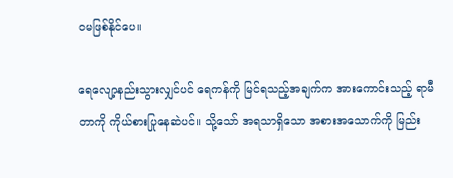ဝမဖြစ်နိုင်ပေ။

ရေလျော့နည်းသွားလျှင်ပင် ရေကန်ကို မြင်ရသည့်အချက်က အားကောင်းသည့် ရာမီတာကို ကိုယ်စားပြုနေဆဲပင်။ သို့သော် အရသာရှိသော အစားအသောက်ကို မြည်း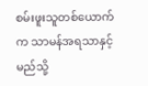စမ်းဖူးသူတစ်ယောက်က သာမန်အရသာနှင့် မည်သို့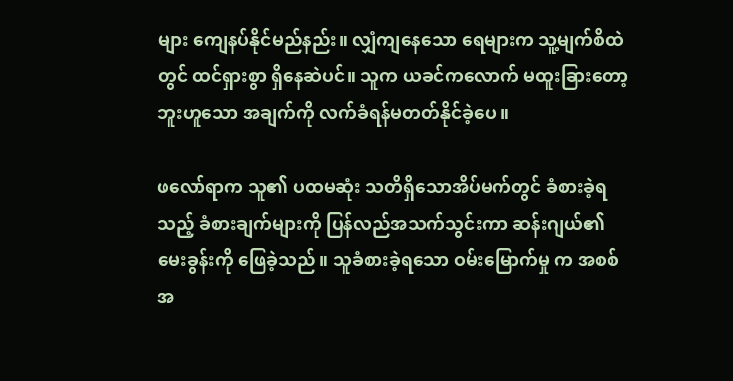များ ကျေနပ်နိုင်မည်နည်း။ လျှံကျနေသော ရေများက သူ့မျက်စိထဲတွင် ထင်ရှားစွာ ရှိနေဆဲပင်။ သူက ယခင်ကလောက် မထူးခြားတော့ဘူးဟူသော အချက်ကို လက်ခံရန်မတတ်နိုင်ခဲ့ပေ။

ဖလော်ရာက သူ၏ ပထမဆုံး သတိရှိသောအိပ်မက်တွင် ခံစားခဲ့ရသည့် ခံစားချက်များကို ပြန်လည်အသက်သွင်းကာ ဆန်းဂျယ်၏ မေးခွန်းကို ဖြေခဲ့သည်။ သူခံစားခဲ့ရသော ဝမ်းမြောက်မှု က အစစ်အ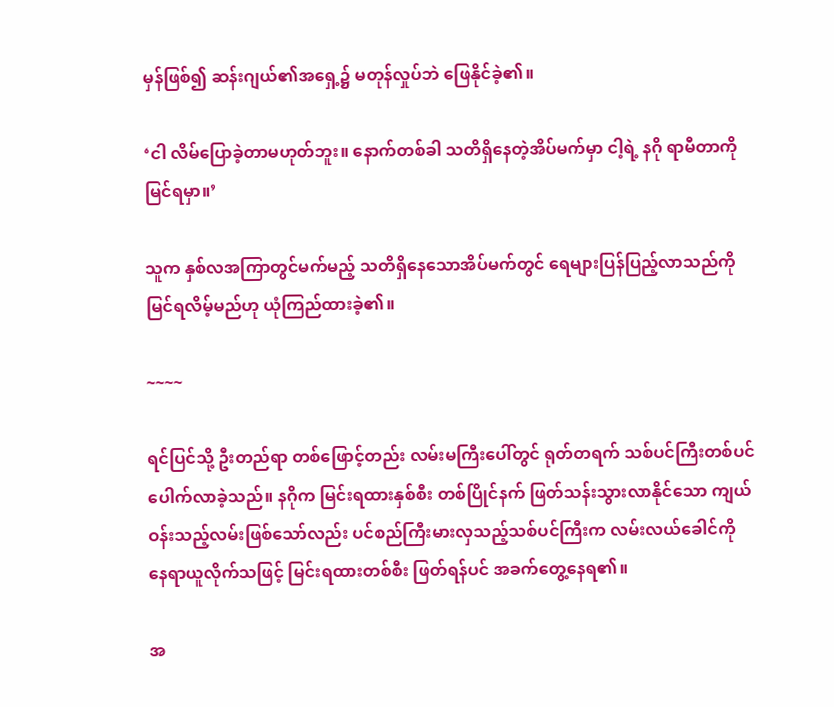မှန်ဖြစ်၍ ဆန်းဂျယ်၏အရှေ့၌ မတုန်လှုပ်ဘဲ ဖြေနိုင်ခဲ့၏။

‘ငါ လိမ်ပြောခဲ့တာမဟုတ်ဘူး။ နောက်တစ်ခါ သတိရှိနေတဲ့အိပ်မက်မှာ ငါ့ရဲ့ နဂို ရာမီတာကို မြင်ရမှာ။’

သူက နှစ်လအကြာတွင်မက်မည့် သတိရှိနေသောအိပ်မက်တွင် ရေများပြန်ပြည့်လာသည်ကို မြင်ရလိမ့်မည်ဟု ယုံကြည်ထားခဲ့၏။

~~~~

ရင်ပြင်သို့ ဦးတည်ရာ တစ်ဖြောင့်တည်း လမ်းမကြီးပေါ်တွင် ရုတ်တရက် သစ်ပင်ကြီးတစ်ပင် ပေါက်လာခဲ့သည်။ နဂိုက မြင်းရထားနှစ်စီး တစ်ပြိုင်နက် ဖြတ်သန်းသွားလာနိုင်သော ကျယ်ဝန်းသည့်လမ်းဖြစ်သော်လည်း ပင်စည်ကြီးမားလှသည့်သစ်ပင်ကြီးက လမ်းလယ်ခေါင်ကို နေရာယူလိုက်သဖြင့် မြင်းရထားတစ်စီး ဖြတ်ရန်ပင် အခက်တွေ့နေရ၏။

အ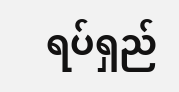ရပ်ရှည်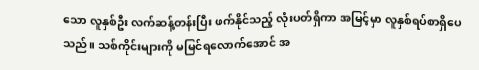သော လူနှစ်ဦး လက်ဆန့်တန်းပြီး ဖက်နိုင်သည့် လုံးပတ်ရှိကာ အမြင့်မှာ လူနှစ်ရပ်စာရှိပေသည်။ သစ်ကိုင်းများကို မမြင်ရလောက်အောင် အ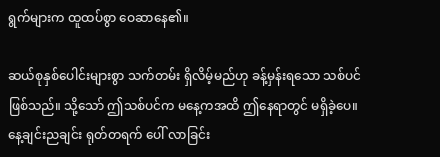ရွက်များက ထူထပ်စွာ ဝေဆာနေ၏။

ဆယ်စုနှစ်ပေါင်းများစွာ သက်တမ်း ရှိလိမ့်မည်ဟု ခန့်မှန်းရသော သစ်ပင်ဖြစ်သည်။ သို့သော် ဤသစ်ပင်က မနေ့ကအထိ ဤနေရာတွင် မရှိခဲ့ပေ။ နေ့ချင်းညချင်း ရုတ်တရက် ပေါ် လာခြင်း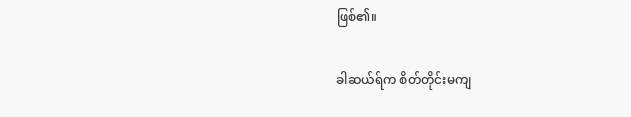ဖြစ်၏။

ခါဆယ်ရ်က စိတ်တိုင်းမကျ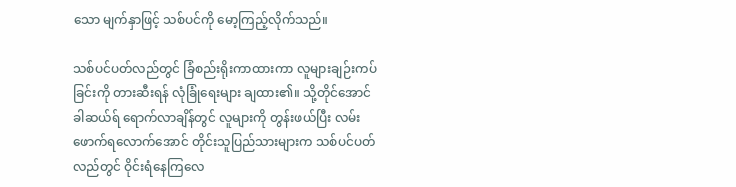သော မျက်နှာဖြင့် သစ်ပင်ကို မော့ကြည့်လိုက်သည်။

သစ်ပင်ပတ်လည်တွင် ခြံစည်းရိုးကာထားကာ လူများချဉ်းကပ်ခြင်းကို တားဆီးရန် လုံခြုံရေးများ ချထား၏။ သို့တိုင်အောင် ခါဆယ်ရ် ရောက်လာချိန်တွင် လူများကို တွန်းဖယ်ပြီး လမ်းဖောက်ရလောက်အောင် တိုင်းသူပြည်သားများက သစ်ပင်ပတ်လည်တွင် ဝိုင်းရံနေကြလေ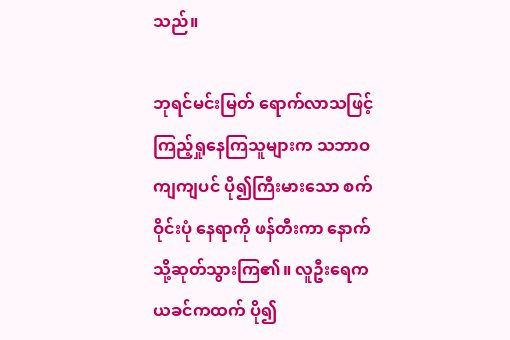သည်။

ဘုရင်မင်းမြတ် ရောက်လာသဖြင့် ကြည့်ရှုနေကြသူများက သဘာဝကျကျပင် ပို၍ကြီးမားသော စက်ဝိုင်းပုံ နေရာကို ဖန်တီးကာ နောက်သို့ဆုတ်သွားကြ၏။ လူဦးရေက ယခင်ကထက် ပို၍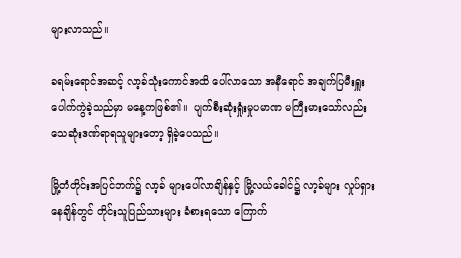များလာသည်။

ခရမ်းရောင်အဆင့် လာ့ခ်သုံးကောင်အထိ ပေါ်လာသော အနီရောင် အချက်ပြမီးရှူး ပေါက်ကွဲခဲ့သည်မှာ မနေ့ကဖြစ်၏။  ပျက်စီးဆုံးရှုံးမှုပမာဏ မကြီးမားသော်လည်း သေဆုံးဒဏ်ရာရသူများတော့ ရှိခဲ့ပေသည်။

မြို့တံတိုင်းအပြင်ဘက်၌ လာ့ခ် များပေါ်လာချိန်နှင့် မြို့လယ်ခေါင်၌ လာ့ခ်များ လှုပ်ရှားနေချိန်တွင် တိုင်းသူပြည်သားများ ခံစားရသော ကြောက်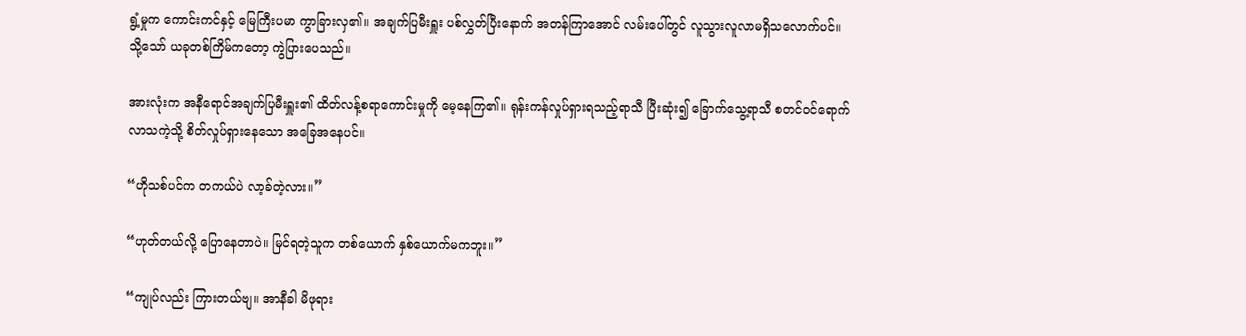ရွံ့မှုက ကောင်းကင်နှင့် မြေကြီးပမာ ကွာခြားလှ၏။ အချက်ပြမီးရှူး ပစ်လွှတ်ပြီးနောက် အတန်ကြာအောင် လမ်းပေါ်တွင် လူသွားလူလာမရှိသလောက်ပင်။ သို့သော် ယခုတစ်ကြိမ်ကတော့ ကွဲပြားပေသည်။

အားလုံးက အနီရောင်အချက်ပြမီးရှူး၏ ထိတ်လန့်စရာကောင်းမှုကို မေ့နေကြ၏။ ရုန်းကန်လှုပ်ရှားရသည့်ရာသီ ပြီးဆုံး၍ ခြောက်သွေ့ရာသီ စတင်ဝင်ရောက်လာသကဲ့သို့ စိတ်လှုပ်ရှားနေသော အခြေအနေပင်။

“ဟိုသစ်ပင်က တကယ်ပဲ လာ့ခ်တဲ့လား။”

“ဟုတ်တယ်လို့ ပြောနေတာပဲ။ မြင်ရတဲ့သူက တစ်ယောက် နှစ်ယောက်မကဘူး။”

“ကျုပ်လည်း ကြားတယ်ဗျ။ အာနီခါ မိဖုရား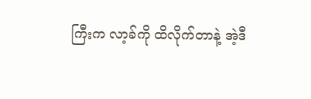ကြီးက လာ့ခ်ကို ထိလိုက်တာနဲ့ အဲ့ဒီ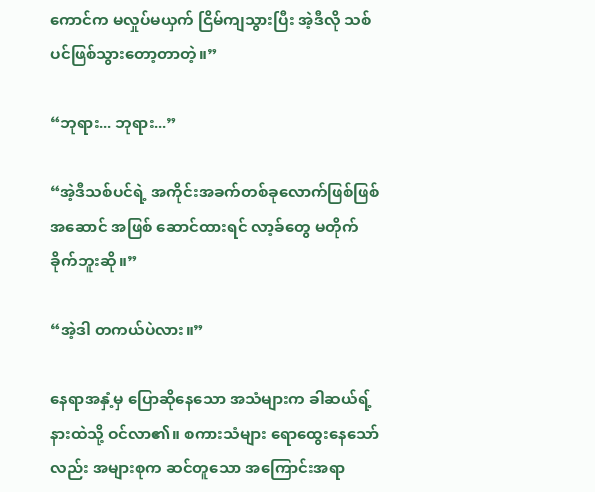ကောင်က မလှုပ်မယှက် ငြိမ်ကျသွားပြီး အဲ့ဒီလို သစ်ပင်ဖြစ်သွားတော့တာတဲ့။”

“ဘုရား... ဘုရား...”

“အဲ့ဒီသစ်ပင်ရဲ့ အကိုင်းအခက်တစ်ခုလောက်ဖြစ်ဖြစ် အဆောင် အဖြစ် ဆောင်ထားရင် လာ့ခ်တွေ မတိုက်ခိုက်ဘူးဆို။”

“အဲ့ဒါ တကယ်ပဲလား။”

နေရာအနှံ့မှ ပြောဆိုနေသော အသံများက ခါဆယ်ရ့်နားထဲသို့ ဝင်လာ၏။ စကားသံများ ရောထွေးနေသော်လည်း အများစုက ဆင်တူသော အကြောင်းအရာ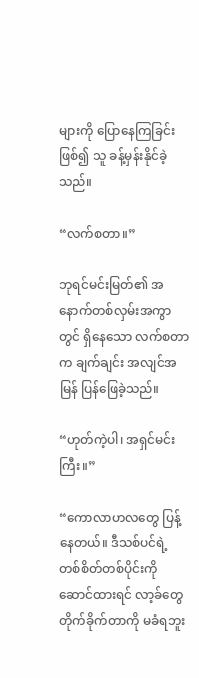များကို ပြောနေကြခြင်းဖြစ်၍ သူ ခန့်မှန်းနိုင်ခဲ့သည်။

“လက်စတာ။”

ဘုရင်မင်းမြတ်၏ အနောက်တစ်လှမ်းအကွာတွင် ရှိနေသော လက်စတာက ချက်ချင်း အလျင်အမြန် ပြန်ဖြေခဲ့သည်။

“ဟုတ်ကဲ့ပါ၊ အရှင်မင်းကြီး။”

“ကောလာဟလတွေ ပြန့်နေတယ်။ ဒီသစ်ပင်ရဲ့ တစ်စိတ်တစ်ပိုင်းကို ဆောင်ထားရင် လာ့ခ်တွေ တိုက်ခိုက်တာကို မခံရဘူး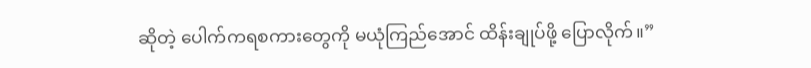ဆိုတဲ့ ပေါက်ကရစကားတွေကို မယုံကြည်အောင် ထိန်းချုပ်ဖို့ ပြောလိုက်။”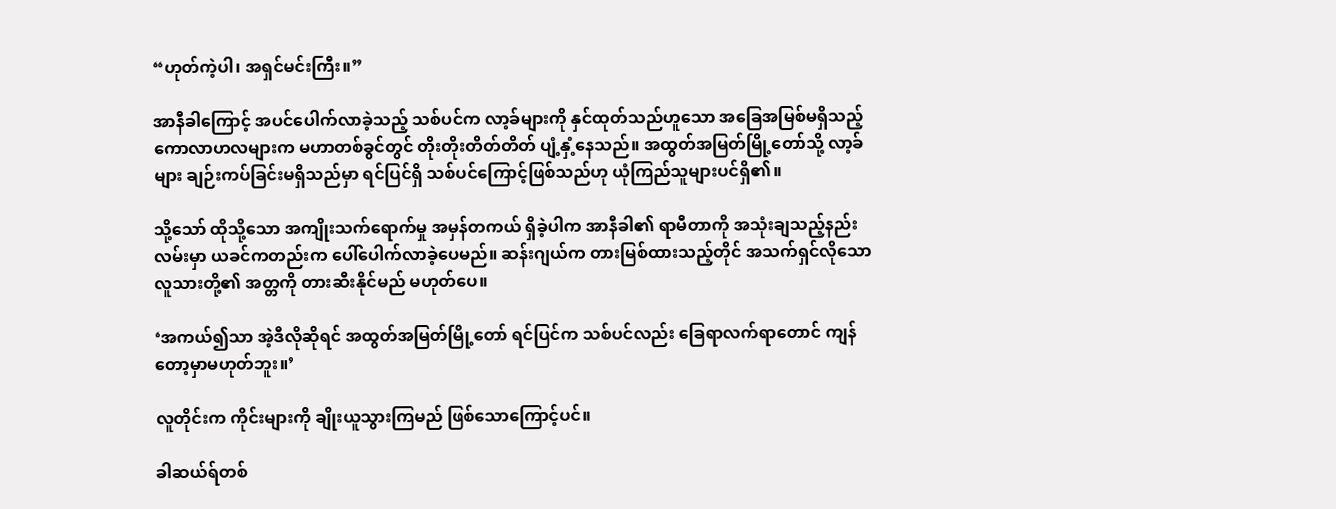“ဟုတ်ကဲ့ပါ၊ အရှင်မင်းကြီး။”

အာနီခါကြောင့် အပင်ပေါက်လာခဲ့သည့် သစ်ပင်က လာ့ခ်များကို နှင်ထုတ်သည်ဟူသော အခြေအမြစ်မရှိသည့် ကောလာဟလများက မဟာတစ်ခွင်တွင် တိုးတိုးတိတ်တိတ် ပျံ့နှံ့နေသည်။ အထွတ်အမြတ်မြို့တော်သို့ လာ့ခ်များ ချဉ်းကပ်ခြင်းမရှိသည်မှာ ရင်ပြင်ရှိ သစ်ပင်ကြောင့်ဖြစ်သည်ဟု ယုံကြည်သူများပင်ရှိ၏။

သို့သော် ထိုသို့သော အကျိုးသက်ရောက်မှု အမှန်တကယ် ရှိခဲ့ပါက အာနီခါ၏ ရာမီတာကို အသုံးချသည့်နည်းလမ်းမှာ ယခင်ကတည်းက ပေါ်ပေါက်လာခဲ့ပေမည်။ ဆန်းဂျယ်က တားမြစ်ထားသည့်တိုင် အသက်ရှင်လိုသော လူသားတို့၏ အတ္တကို တားဆီးနိုင်မည် မဟုတ်ပေ။

‘အကယ်၍သာ အဲ့ဒီလိုဆိုရင် အထွတ်အမြတ်မြို့တော် ရင်ပြင်က သစ်ပင်လည်း ခြေရာလက်ရာတောင် ကျန်တော့မှာမဟုတ်ဘူး။’

လူတိုင်းက ကိုင်းများကို ချိုးယူသွားကြမည် ဖြစ်သောကြောင့်ပင်။

ခါဆယ်ရ်တစ်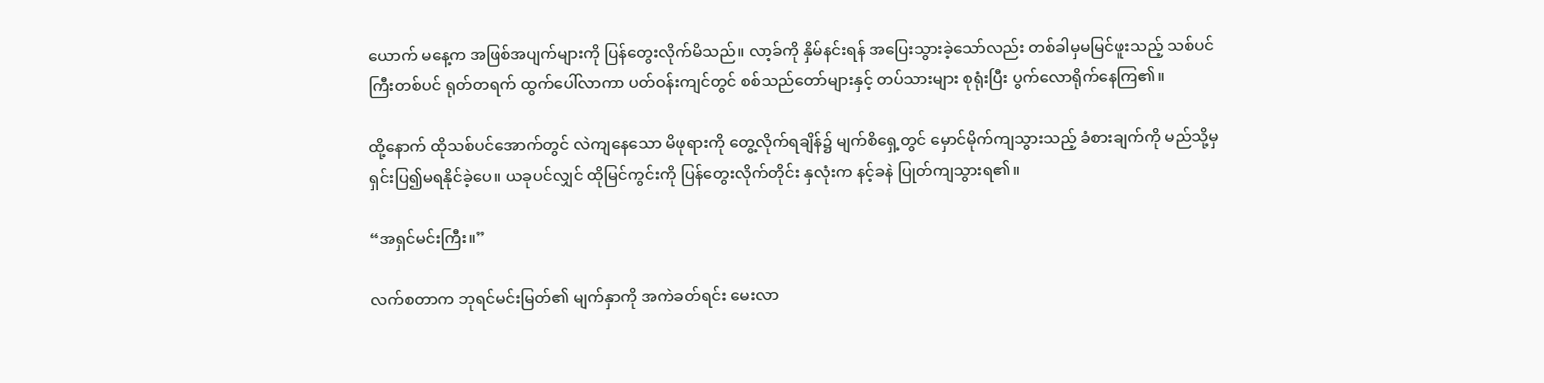ယောက် မနေ့က အဖြစ်အပျက်များကို ပြန်တွေးလိုက်မိသည်။ လာ့ခ်ကို နှိမ်နင်းရန် အပြေးသွားခဲ့သော်လည်း တစ်ခါမှမမြင်ဖူးသည့် သစ်ပင်ကြီးတစ်ပင် ရုတ်တရက် ထွက်ပေါ်လာကာ ပတ်ဝန်းကျင်တွင် စစ်သည်တော်များနှင့် တပ်သားများ စုရုံးပြီး ပွက်လောရိုက်နေကြ၏။

ထို့နောက် ထိုသစ်ပင်အောက်တွင် လဲကျနေသော မိဖုရားကို တွေ့လိုက်ရချိန်၌ မျက်စိရှေ့တွင် မှောင်မိုက်ကျသွားသည့် ခံစားချက်ကို မည်သို့မှ ရှင်းပြ၍မရနိုင်ခဲ့ပေ။ ယခုပင်လျှင် ထိုမြင်ကွင်းကို ပြန်တွေးလိုက်တိုင်း နှလုံးက နင့်ခနဲ ပြုတ်ကျသွားရ၏။

“အရှင်မင်းကြီး။”

လက်စတာက ဘုရင်မင်းမြတ်၏ မျက်နှာကို အကဲခတ်ရင်း မေးလာ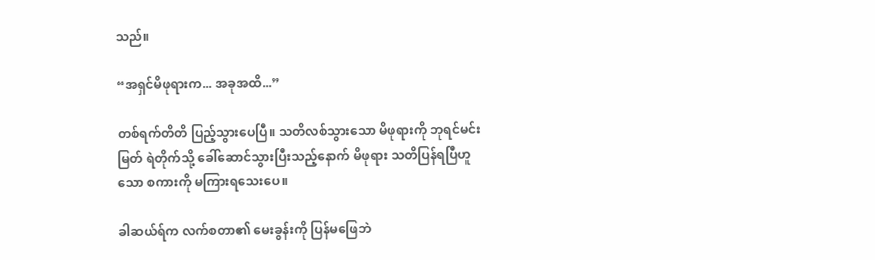သည်။

“အရှင်မိဖုရားက... အခုအထိ...”

တစ်ရက်တိတိ ပြည့်သွားပေပြီ။ သတိလစ်သွားသော မိဖုရားကို ဘုရင်မင်းမြတ် ရဲတိုက်သို့ ခေါ်ဆောင်သွားပြီးသည့်နောက် မိဖုရား သတိပြန်ရပြီဟူသော စကားကို မကြားရသေးပေ။

ခါဆယ်ရ်က လက်စတာ၏ မေးခွန်းကို ပြန်မဖြေဘဲ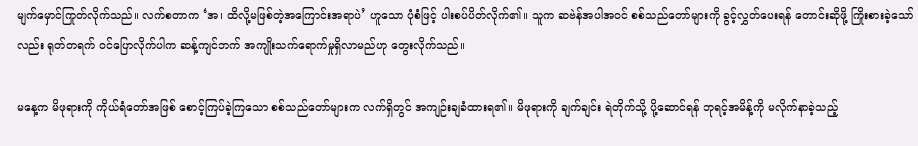မျက်မှောင်ကြုတ်လိုက်သည်။ လက်စတာက ‘အ၊ ထိလို့မဖြစ်တဲ့အကြောင်းအရာပဲ’ ဟူသော ပုံစံဖြင့် ပါးစပ်ပိတ်လိုက်၏။ သူက ဆဗဲန်အပါအဝင် စစ်သည်တော်များကို ခွင့်လွှတ်ပေးရန် တောင်းဆိုဖို့ ကြိုးစားခဲ့သော်လည်း ရုတ်တရက် ဝင်ပြောလိုက်ပါက ဆန့်ကျင်ဘက် အကျိုးသက်ရောက်မှုရှိလာမည်ဟု တွေးလိုက်သည်။

မနေ့က မိဖုရားကို ကိုယ်ရံတော်အဖြစ် စောင့်ကြပ်ခဲ့ကြသော စစ်သည်တော်များက လက်ရှိတွင် အကျဉ်းချခံထားရ၏။ မိဖုရားကို ချက်ချင်း ရဲတိုက်သို့ ပို့ဆောင်ရန် ဘုရင့်အမိန့်ကို မလိုက်နာခဲ့သည့်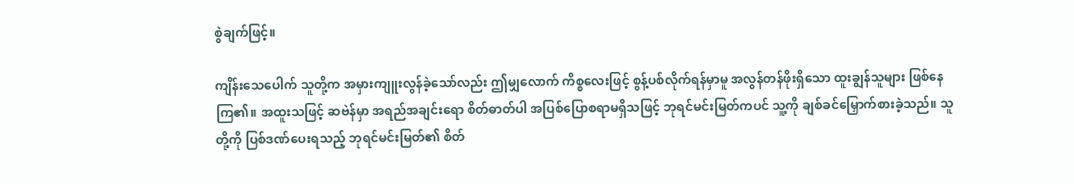စွဲချက်ဖြင့်။

ကျိန်းသေပေါက် သူတို့က အမှားကျူးလွန်ခဲ့သော်လည်း ဤမျှလောက် ကိစ္စလေးဖြင့် စွန့်ပစ်လိုက်ရန်မှာမူ အလွန်တန်ဖိုးရှိသော ထူးချွန်သူများ ဖြစ်နေကြ၏။ အထူးသဖြင့် ဆဗဲန်မှာ အရည်အချင်းရော စိတ်ဓာတ်ပါ အပြစ်ပြောစရာမရှိသဖြင့် ဘုရင်မင်းမြတ်ကပင် သူ့ကို ချစ်ခင်မြှောက်စားခဲ့သည်။ သူတို့ကို ပြစ်ဒဏ်ပေးရသည့် ဘုရင်မင်းမြတ်၏ စိတ်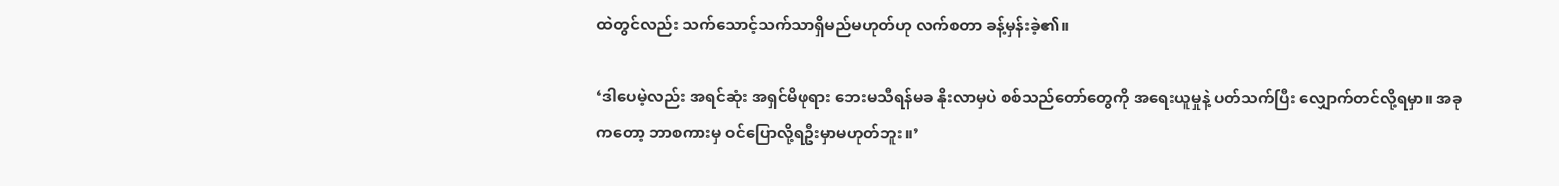ထဲတွင်လည်း သက်သောင့်သက်သာရှိမည်မဟုတ်ဟု လက်စတာ ခန့်မှန်းခဲ့၏။

‘ဒါပေမဲ့လည်း အရင်ဆုံး အရှင်မိဖုရား ဘေးမသီရန်မခ နိုးလာမှပဲ စစ်သည်တော်တွေကို အရေးယူမှုနဲ့ ပတ်သက်ပြီး လျှောက်တင်လို့ရမှာ။ အခုကတော့ ဘာစကားမှ ဝင်ပြောလို့ရဦးမှာမဟုတ်ဘူး။’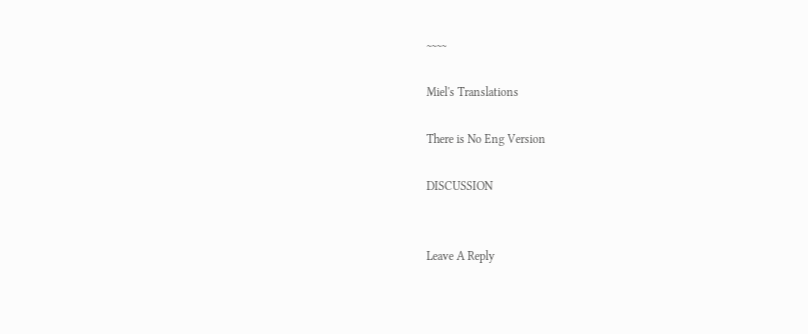~~~~

Miel's Translations

There is No Eng Version

DISCUSSION


Leave A Reply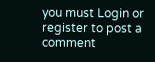you must Login or register to post a comment